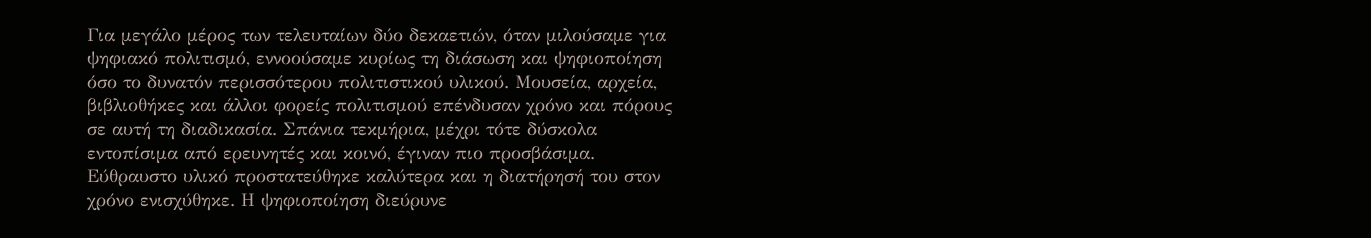Για μεγάλο μέρος των τελευταίων δύο δεκαετιών, όταν μιλούσαμε για ψηφιακό πολιτισμό, εννοούσαμε κυρίως τη διάσωση και ψηφιοποίηση όσο το δυνατόν περισσότερου πολιτιστικού υλικού. Μουσεία, αρχεία, βιβλιοθήκες και άλλοι φορείς πολιτισμού επένδυσαν χρόνο και πόρους σε αυτή τη διαδικασία. Σπάνια τεκμήρια, μέχρι τότε δύσκολα εντοπίσιμα από ερευνητές και κοινό, έγιναν πιο προσβάσιμα. Εύθραυστο υλικό προστατεύθηκε καλύτερα και η διατήρησή του στον χρόνο ενισχύθηκε. Η ψηφιοποίηση διεύρυνε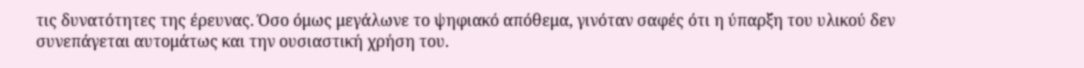τις δυνατότητες της έρευνας. Όσο όμως μεγάλωνε το ψηφιακό απόθεμα, γινόταν σαφές ότι η ύπαρξη του υλικού δεν συνεπάγεται αυτομάτως και την ουσιαστική χρήση του.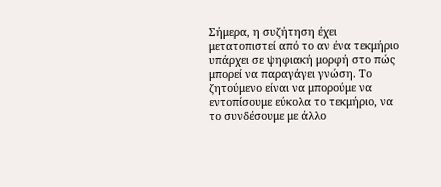Σήμερα, η συζήτηση έχει μετατοπιστεί από το αν ένα τεκμήριο υπάρχει σε ψηφιακή μορφή στο πώς μπορεί να παραγάγει γνώση. Το ζητούμενο είναι να μπορούμε να εντοπίσουμε εύκολα το τεκμήριο, να το συνδέσουμε με άλλο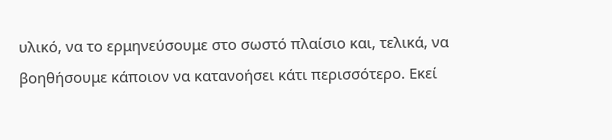υλικό, να το ερμηνεύσουμε στο σωστό πλαίσιο και, τελικά, να βοηθήσουμε κάποιον να κατανοήσει κάτι περισσότερο. Εκεί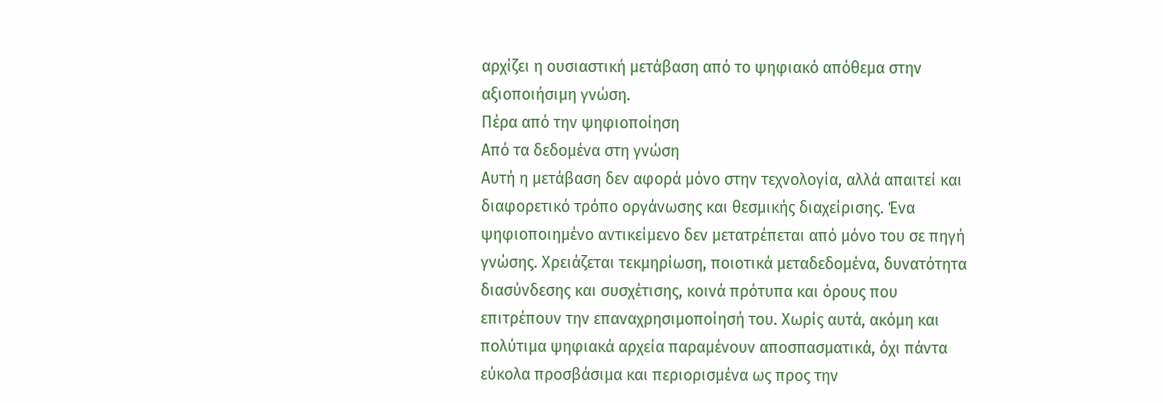αρχίζει η ουσιαστική μετάβαση από το ψηφιακό απόθεμα στην αξιοποιήσιμη γνώση.
Πέρα από την ψηφιοποίηση
Από τα δεδομένα στη γνώση
Αυτή η μετάβαση δεν αφορά μόνο στην τεχνολογία, αλλά απαιτεί και διαφορετικό τρόπο οργάνωσης και θεσμικής διαχείρισης. Ένα ψηφιοποιημένο αντικείμενο δεν μετατρέπεται από μόνο του σε πηγή γνώσης. Χρειάζεται τεκμηρίωση, ποιοτικά μεταδεδομένα, δυνατότητα διασύνδεσης και συσχέτισης, κοινά πρότυπα και όρους που επιτρέπουν την επαναχρησιμοποίησή του. Χωρίς αυτά, ακόμη και πολύτιμα ψηφιακά αρχεία παραμένουν αποσπασματικά, όχι πάντα εύκολα προσβάσιμα και περιορισμένα ως προς την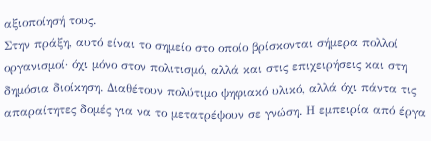αξιοποίησή τους.
Στην πράξη, αυτό είναι το σημείο στο οποίο βρίσκονται σήμερα πολλοί οργανισμοί· όχι μόνο στον πολιτισμό, αλλά και στις επιχειρήσεις και στη δημόσια διοίκηση. Διαθέτουν πολύτιμο ψηφιακό υλικό, αλλά όχι πάντα τις απαραίτητες δομές για να το μετατρέψουν σε γνώση. Η εμπειρία από έργα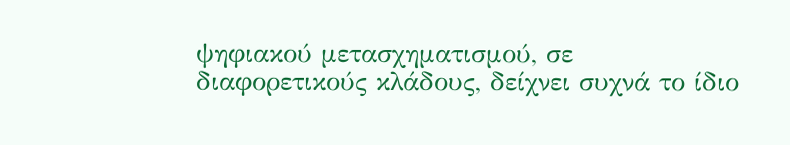ψηφιακού μετασχηματισμού, σε διαφορετικούς κλάδους, δείχνει συχνά το ίδιο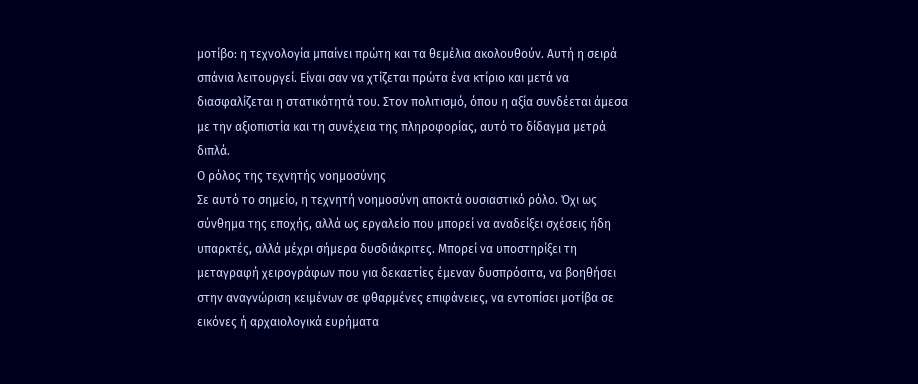μοτίβο: η τεχνολογία μπαίνει πρώτη και τα θεμέλια ακολουθούν. Αυτή η σειρά σπάνια λειτουργεί. Είναι σαν να χτίζεται πρώτα ένα κτίριο και μετά να διασφαλίζεται η στατικότητά του. Στον πολιτισμό, όπου η αξία συνδέεται άμεσα με την αξιοπιστία και τη συνέχεια της πληροφορίας, αυτό το δίδαγμα μετρά διπλά.
Ο ρόλος της τεχνητής νοημοσύνης
Σε αυτό το σημείο, η τεχνητή νοημοσύνη αποκτά ουσιαστικό ρόλο. Όχι ως σύνθημα της εποχής, αλλά ως εργαλείο που μπορεί να αναδείξει σχέσεις ήδη υπαρκτές, αλλά μέχρι σήμερα δυσδιάκριτες. Μπορεί να υποστηρίξει τη μεταγραφή χειρογράφων που για δεκαετίες έμεναν δυσπρόσιτα, να βοηθήσει στην αναγνώριση κειμένων σε φθαρμένες επιφάνειες, να εντοπίσει μοτίβα σε εικόνες ή αρχαιολογικά ευρήματα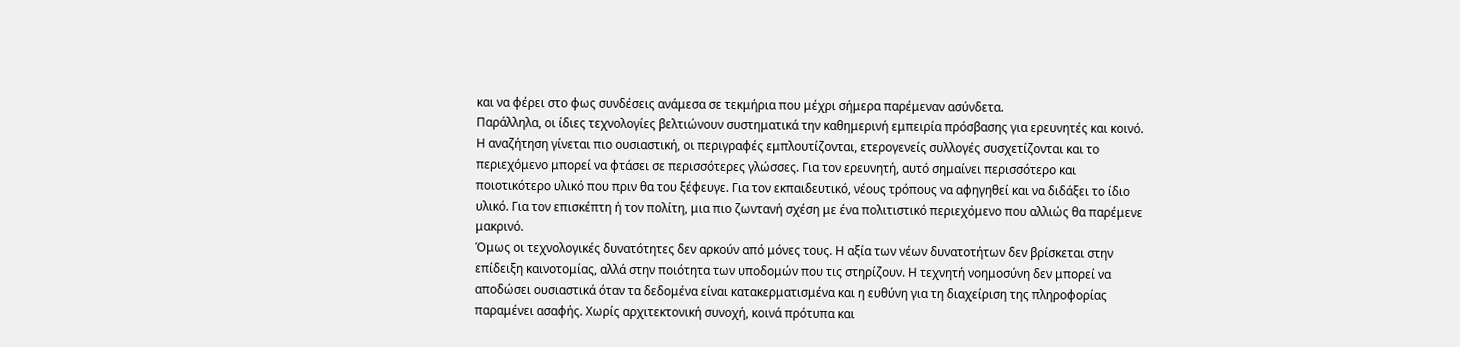και να φέρει στο φως συνδέσεις ανάμεσα σε τεκμήρια που μέχρι σήμερα παρέμεναν ασύνδετα.
Παράλληλα, οι ίδιες τεχνολογίες βελτιώνουν συστηματικά την καθημερινή εμπειρία πρόσβασης για ερευνητές και κοινό. Η αναζήτηση γίνεται πιο ουσιαστική, οι περιγραφές εμπλουτίζονται, ετερογενείς συλλογές συσχετίζονται και το περιεχόμενο μπορεί να φτάσει σε περισσότερες γλώσσες. Για τον ερευνητή, αυτό σημαίνει περισσότερο και ποιοτικότερο υλικό που πριν θα του ξέφευγε. Για τον εκπαιδευτικό, νέους τρόπους να αφηγηθεί και να διδάξει το ίδιο υλικό. Για τον επισκέπτη ή τον πολίτη, μια πιο ζωντανή σχέση με ένα πολιτιστικό περιεχόμενο που αλλιώς θα παρέμενε μακρινό.
Όμως οι τεχνολογικές δυνατότητες δεν αρκούν από μόνες τους. Η αξία των νέων δυνατοτήτων δεν βρίσκεται στην επίδειξη καινοτομίας, αλλά στην ποιότητα των υποδομών που τις στηρίζουν. Η τεχνητή νοημοσύνη δεν μπορεί να αποδώσει ουσιαστικά όταν τα δεδομένα είναι κατακερματισμένα και η ευθύνη για τη διαχείριση της πληροφορίας παραμένει ασαφής. Χωρίς αρχιτεκτονική συνοχή, κοινά πρότυπα και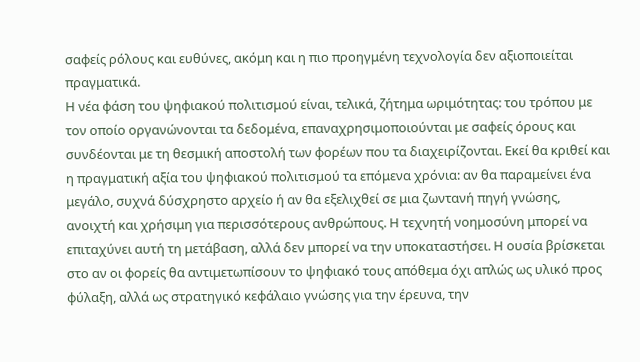σαφείς ρόλους και ευθύνες, ακόμη και η πιο προηγμένη τεχνολογία δεν αξιοποιείται πραγματικά.
Η νέα φάση του ψηφιακού πολιτισμού είναι, τελικά, ζήτημα ωριμότητας: του τρόπου με τον οποίο οργανώνονται τα δεδομένα, επαναχρησιμοποιούνται με σαφείς όρους και συνδέονται με τη θεσμική αποστολή των φορέων που τα διαχειρίζονται. Εκεί θα κριθεί και η πραγματική αξία του ψηφιακού πολιτισμού τα επόμενα χρόνια: αν θα παραμείνει ένα μεγάλο, συχνά δύσχρηστο αρχείο ή αν θα εξελιχθεί σε μια ζωντανή πηγή γνώσης, ανοιχτή και χρήσιμη για περισσότερους ανθρώπους. Η τεχνητή νοημοσύνη μπορεί να επιταχύνει αυτή τη μετάβαση, αλλά δεν μπορεί να την υποκαταστήσει. Η ουσία βρίσκεται στο αν οι φορείς θα αντιμετωπίσουν το ψηφιακό τους απόθεμα όχι απλώς ως υλικό προς φύλαξη, αλλά ως στρατηγικό κεφάλαιο γνώσης για την έρευνα, την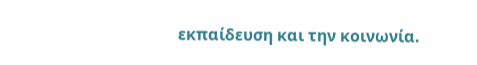εκπαίδευση και την κοινωνία.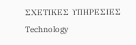ΣΧΕΤΙΚΕΣ ΥΠΗΡΕΣΙΕΣ
Technology